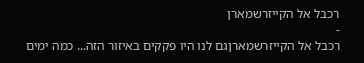רכבל אל הקייזרשמארן
-
רכבל אל הקייזרשמארןגם לנו היו פקקים באיזור הזה... כמה ימים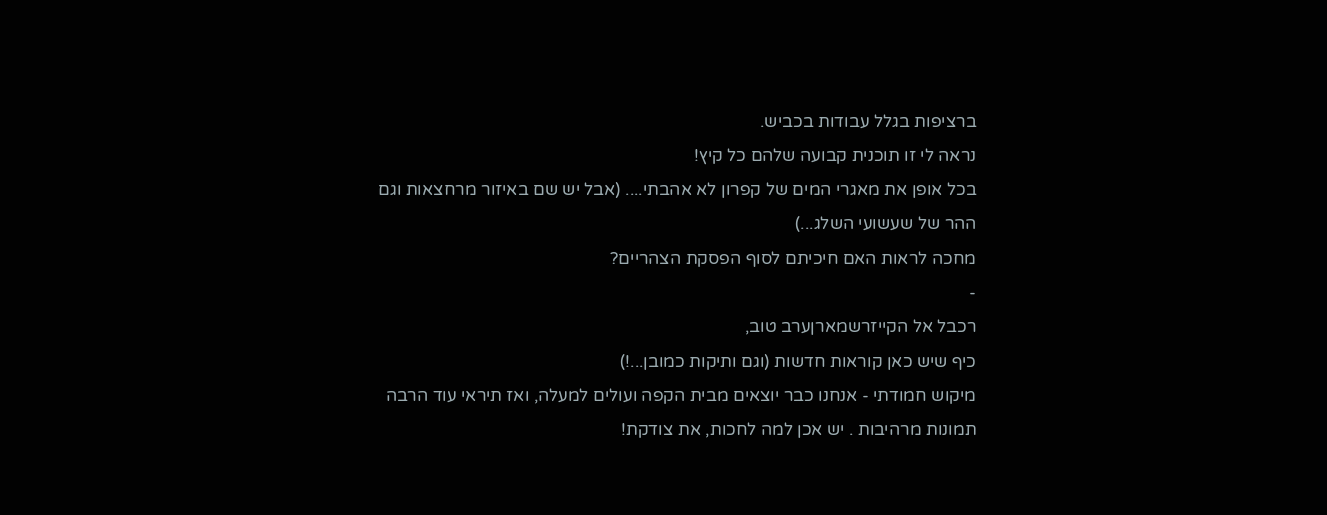ברציפות בגלל עבודות בכביש.
נראה לי זו תוכנית קבועה שלהם כל קיץ!
בכל אופן את מאגרי המים של קפרון לא אהבתי.... (אבל יש שם באיזור מרחצאות וגם ההר של שעשועי השלג...)
מחכה לראות האם חיכיתם לסוף הפסקת הצהריים?
-
רכבל אל הקייזרשמארןערב טוב,
כיף שיש כאן קוראות חדשות (וגם ותיקות כמובן...!)
מיקוש חמודתי - אנחנו כבר יוצאים מבית הקפה ועולים למעלה, ואז תיראי עוד הרבה תמונות מרהיבות . יש אכן למה לחכות, את צודקת!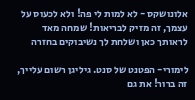אלונושקס - לא למות לי פה! ולא לכעוס על עצמך, זה מזיק לבריאות! שמחה מאד לראותך כאן ושלחת לך נשיבוקים בחזרה

לימורי- הפטנט של סנט. גיליגן רשום עלייך, זה ברור! את גם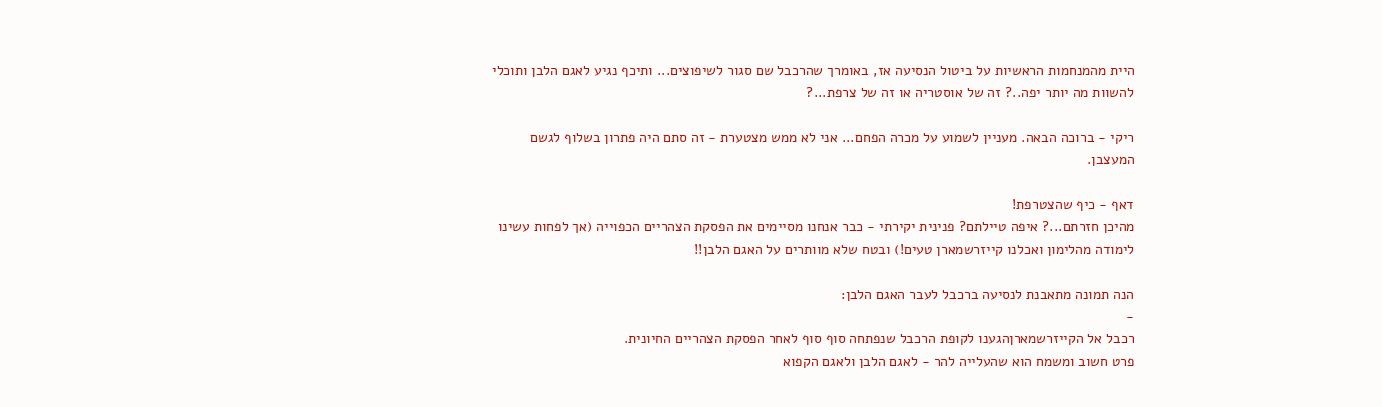היית מהמנחמות הראשיות על ביטול הנסיעה אז, באומרך שהרכבל שם סגור לשיפוצים... ותיכף נגיע לאגם הלבן ותוכלי להשוות מה יותר יפה..? זה של אוסטריה או זה של צרפת...?

ריקי - ברוכה הבאה. מעניין לשמוע על מכרה הפחם... אני לא ממש מצטערת - זה סתם היה פתרון בשלוף לגשם המעצבן.

דאף - כיף שהצטרפת!
מהיכן חזרתם...? איפה טיילתם? פנינית יקירתי - כבר אנחנו מסיימים את הפסקת הצהריים הכפוייה (אך לפחות עשינו לימודה מהלימון ואכלנו קייזרשמארן טעים!) ובטח שלא מוותרים על האגם הלבן!!

הנה תמונה מתאבנת לנסיעה ברכבל לעבר האגם הלבן:
-
רכבל אל הקייזרשמארןהגענו לקופת הרכבל שנפתחה סוף סוף לאחר הפסקת הצהריים החיונית.
פרט חשוב ומשמח הוא שהעלייה להר - לאגם הלבן ולאגם הקפוא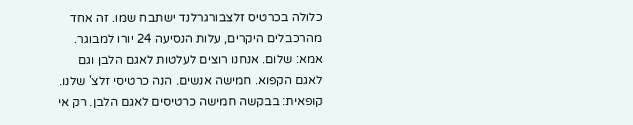כלולה בכרטיס זלצבורגרלנד ישתבח שמו. זה אחד מהרכבלים היקרים, עלות הנסיעה 24 יורו למבוגר.
אמא: שלום. אנחנו רוצים לעלטות לאגם הלבן וגם לאגם הקפוא. חמישה אנשים. הנה כרטיסי זלצ' שלנו.
קופאית: בבקשה חמישה כרטיסים לאגם הלבן. רק אי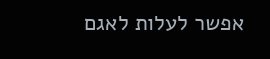אפשר לעלות לאגם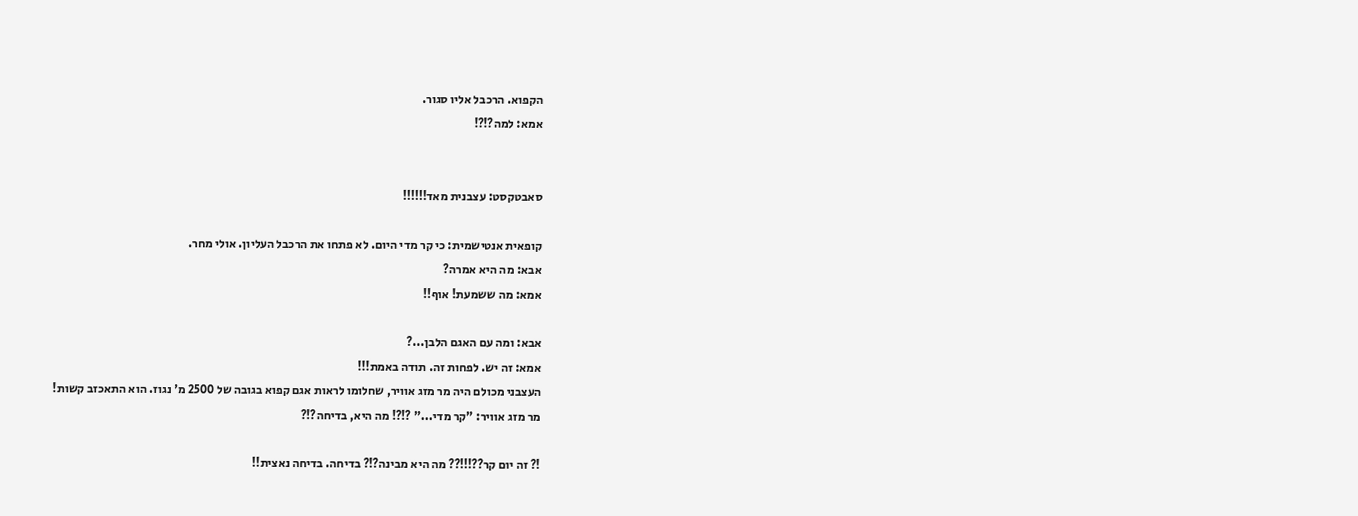הקפוא. הרכבל אליו סגור.
אמא: למה?!?!


סאבטקסט: עצבנית מאד!!!!!!

קופאית אנטישמית: כי קר מדי היום. לא פתחו את הרכבל העליון. אולי מחר.
אבא: מה היא אמרה?
אמא: מה ששמעת! אוף!!

אבא: ומה עם האגם הלבן...?
אמא: זה יש. לפחות זה. תודה באמת!!!
העצבני מכולם היה מר מזג אוויר, שחלומו לראות אגם קפוא בגובה של 2500 מ' נגוז. הוא התאכזב קשות!
מר מזג אוויר: "קר מדי..." ?!?! מה היא, בדיחה?!?

!? זה יום קר??!!!?? מה היא מבינה?!? בדיחה. בדיחה נאצית!!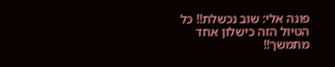פונה אלי: שוב נכשלת!! כל הטיול הזה כישלון אחד מתמשך!!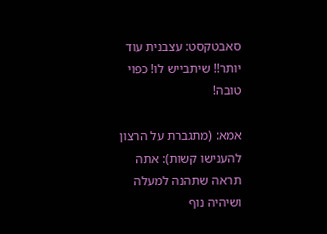סאבטקסט: עצבנית עוד יותר!! שיתבייש לו! כפוי טובה!

אמא: (מתגברת על הרצון להענישו קשות): אתה תראה שתהנה למעלה ושיהיה נוף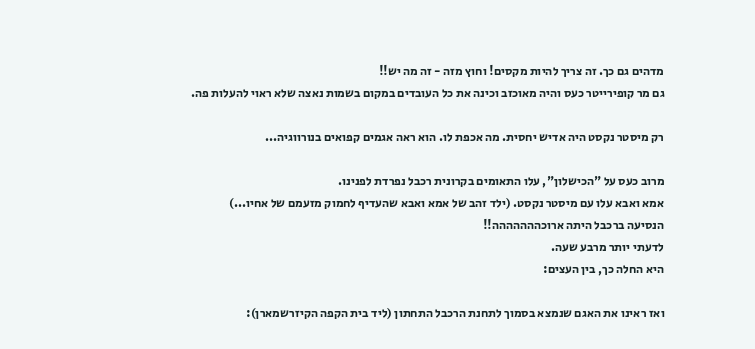מדהים גם כך. זה צריך להיות מקסים! וחוץ מזה - זה מה יש!!
גם מר קופירייטר כעס והיה מאוכזב וכינה את כל העובדים במקום בשמות נאצה שלא ראוי להעלות פה.

רק מיסטר נקסט היה אדיש יחסית. מה אכפת לו. הוא ראה אגמים קפואים בנורווגיה...

מרוב כעס על "הכישלון", עלו התאומים בקרונית רכבל נפרדת לפנינו.
אמא ואבא עלו עם מיסטר נקסט. (ילד זהב של אמא ואבא שהעדיף לחמוק מזעמם של אחיו...)
הנסיעה ברכבל היתה ארוכההההההה!!
לדעתי יותר מרבע שעה.
היא החלה כך, בין העצים:

ואז ראינו את האגם שנמצא בסמוך לתחנת הרכבל התחתון (ליד בית הקפה הקיזרשמארן):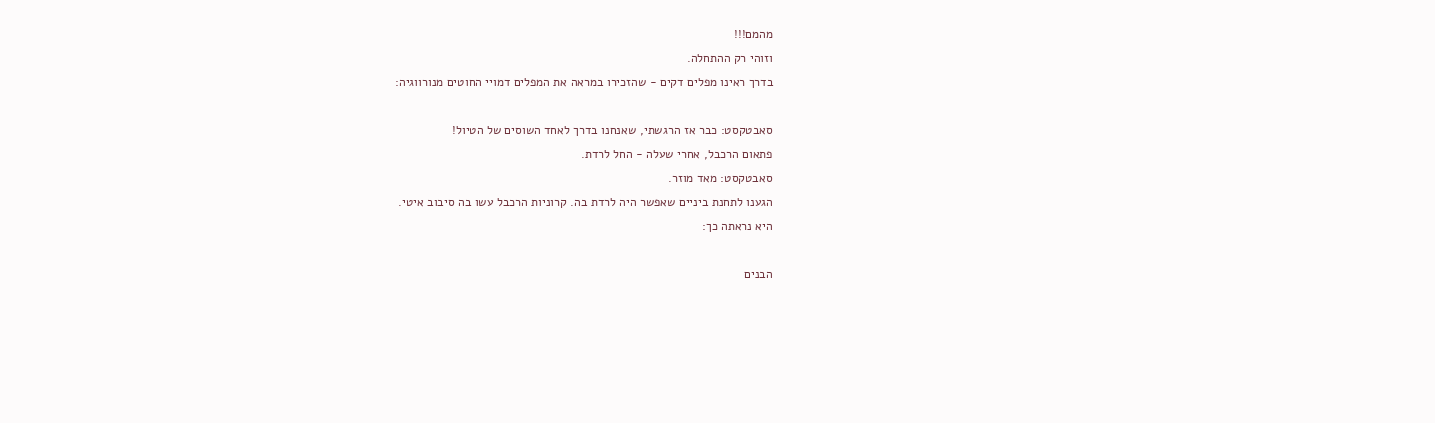מהמם!!!
וזוהי רק ההתחלה.
בדרך ראינו מפלים דקים - שהזכירו במראה את המפלים דמויי החוטים מנורווגיה:

סאבטקסט: כבר אז הרגשתי, שאנחנו בדרך לאחד השוסים של הטיול!
פתאום הרכבל, אחרי שעלה - החל לרדת.
סאבטקסט: מאד מוזר.
הגענו לתחנת ביניים שאפשר היה לרדת בה. קרוניות הרכבל עשו בה סיבוב איטי.
היא נראתה כך:

הבנים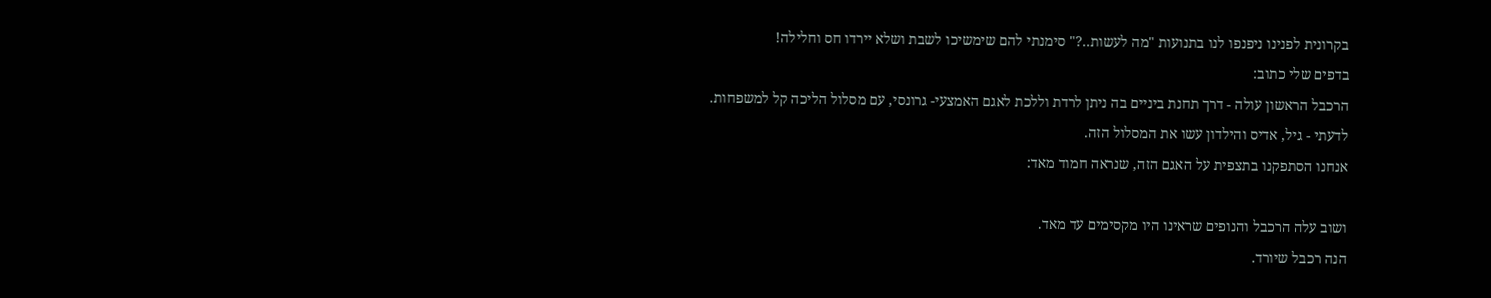בקרונית לפנינו ניפנפו לנו בתנועות "מה לעשות..?" סימנתי להם שימשיכו לשבת ושלא יירדו חס וחלילה!
בדפים שלי כתוב:
הרכבל הראשון עולה - דרך תחנת ביניים בה ניתן לרדת וללכת לאגם האמצעי- גרונסי, עם מסלול הליכה קל למשפחות.
לדעתי - גיל, אדיס והילדון עשו את המסלול הזה.
אנחנו הסתפקנו בתצפית על האגם הזה, שנראה חמוד מאד:

ושוב עלה הרכבל והנופים שראינו היו מקסימים עד מאד.
הנה רכבל שיורד.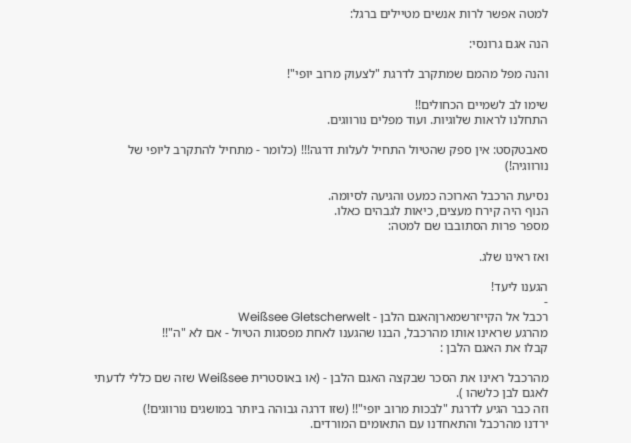למטה אפשר לרות אנשים מטיילים ברגל:

הנה אגם גרונסי:

והנה מפל מהמם שמתקרב לדרגת "לצעוק מרוב יופי"!

שימו לב לשמיים הכחולים!!
התחלנו לראות שלוגיות. ועוד מפלים נורווגים.

סאבטקסט: אין ספק שהטיול התחיל לעלות דרגה!!! (כלומר - מתחיל להתקרב ליופי של נורווגיה!)

נסיעת הרכבל הארוכה כמעט והגיעה לסיומה.
הנוף היה קירח מעצים, כיאות לגבהים כאלו.
מספר פרות הסתובבו שם למטה:

ואז ראינו שלג.

הגענו ליעד!
-
רכבל אל הקייזרשמארןהאגם הלבן - Weißsee Gletscherwelt
מהרגע שראינו אותו מהרכבל, הבנו שהגענו לאחת מפסגות הטיול - אם לא "ה"!!
קבלו את האגם הלבן :

מהרכבל ראינו את הסכר שבקצה האגם הלבן - (או באוסטרית Weißsee שזה שם כללי לדעתי לאגם לבן כלשהו ).
וזה כבר הגיע לדרגת "לבכות מרוב יופי"!! (שזו דרגה גבוהה ביותר במושגים נורווגים!)
ירדנו מהרכבל והתאחדנו עם התאומים המורדים.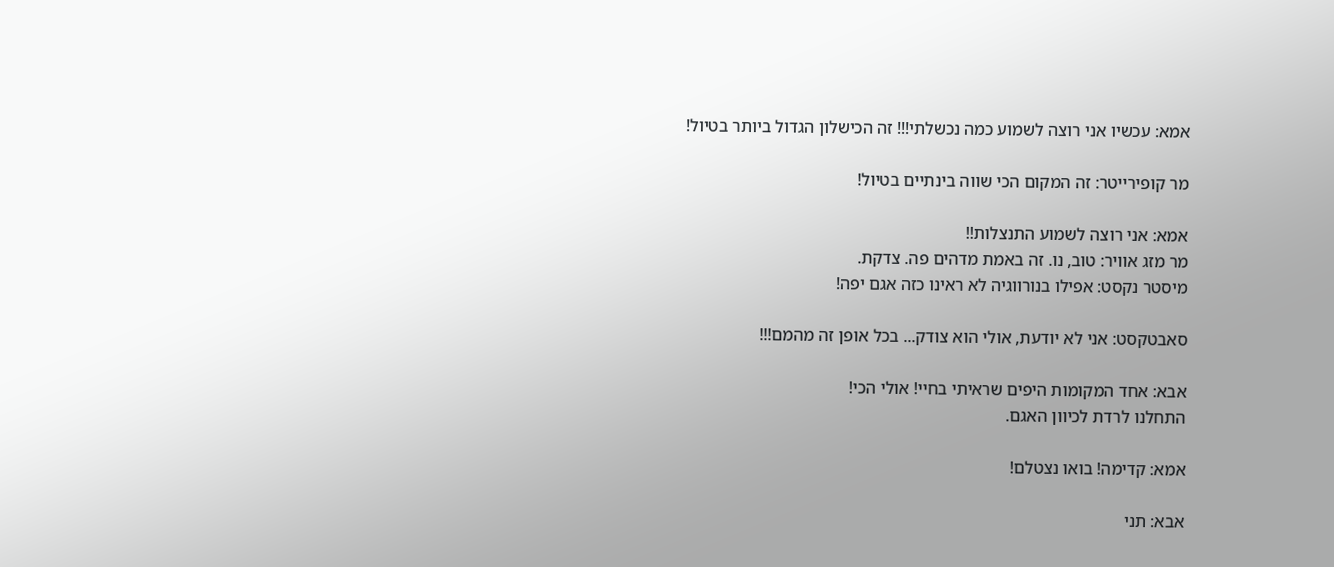אמא: עכשיו אני רוצה לשמוע כמה נכשלתי!!! זה הכישלון הגדול ביותר בטיול!

מר קופירייטר: זה המקום הכי שווה בינתיים בטיול!

אמא: אני רוצה לשמוע התנצלות!!
מר מזג אוויר: טוב, נו. זה באמת מדהים פה. צדקת.
מיסטר נקסט: אפילו בנורווגיה לא ראינו כזה אגם יפה!

סאבטקסט: אני לא יודעת, אולי הוא צודק... בכל אופן זה מהמם!!!

אבא: אחד המקומות היפים שראיתי בחיי! אולי הכי!
התחלנו לרדת לכיוון האגם.

אמא: קדימה! בואו נצטלם!

אבא: תני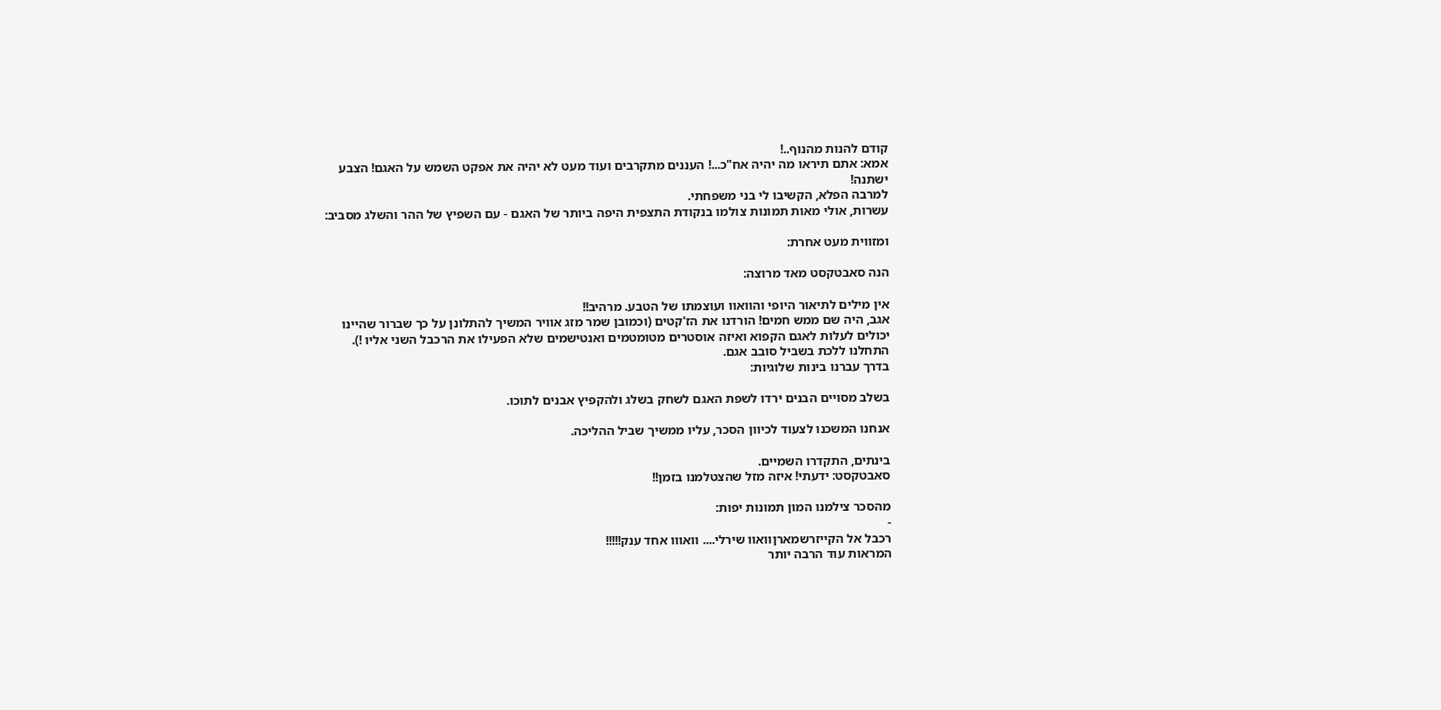קודם להנות מהנוף..!
אמא: אתם תיראו מה יהיה אח"כ...! העננים מתקרבים ועוד מעט לא יהיה את אפקט השמש על האגם! הצבע ישתנה!
למרבה הפלא, הקשיבו לי בני משפחתי.
עשרות, אולי מאות תמונות צולמו בנקודת התצפית היפה ביותר של האגם - עם השפיץ של ההר והשלג מסביב:

ומזווית מעט אחרת:

הנה סאבטקסט מאד מרוצה:

אין מילים לתיאור היופי והוואוו ועוצמתו של הטבע. מרהיב!!
אגב, היה שם ממש חמים! הורדנו את הז'קטים (וכמובן שמר מזג אוויר המשיך להתלונן על כך שברור שהיינו יכולים לעלות לאגם הקפוא ואיזה אוסטרים מטומטמים ואנטישמים שלא הפעילו את הרכבל השני אליו !).
התחלנו ללכת בשביל סובב אגם.
בדרך עברנו בינות שלוגיות:

בשלב מסויים הבנים ירדו לשפת האגם לשחק בשלג ולהקפיץ אבנים לתוכו.

אנחנו המשכנו לצעוד לכיוון הסכר, עליו ממשיך שביל ההליכה.

בינתים, התקדרו השמיים.
סאבטקסט: ידעתי! איזה מזל שהצטלמנו בזמן!!

מהסכר צילמנו המון תמונות יפות:
-
רכבל אל הקייזרשמארןוואוו שירלי.... וואווו אחד ענק!!!!!
המראות עוד הרבה יותר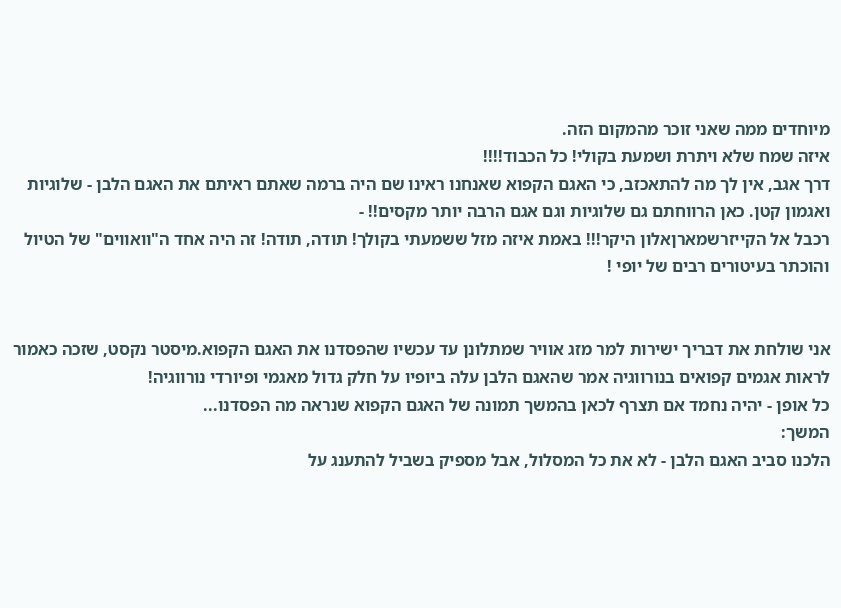מיוחדים ממה שאני זוכר מהמקום הזה.
איזה שמח שלא ויתרת ושמעת בקולי! כל הכבוד!!!!
דרך אגב, אין לך מה להתאכזב, כי האגם הקפוא שאנחנו ראינו שם היה ברמה שאתם ראיתם את האגם הלבן - שלוגיות ואגמון קטן. כאן הרווחתם גם שלוגיות וגם אגם הרבה יותר מקסים!! -
רכבל אל הקייזרשמארןאלון היקר!!! באמת איזה מזל ששמעתי בקולך! תודה, תודה! זה היה אחד ה"וואווים" של הטיול והוכתר בעיטורים רבים של יופי !


אני שולחת את דבריך ישירות למר מזג אוויר שמתלונן עד עכשיו שהפסדנו את האגם הקפוא.מיסטר נקסט, שזכה כאמור לראות אגמים קפואים בנורווגיה אמר שהאגם הלבן עלה ביופיו על חלק גדול מאגמי ופיורדי נורווגיה!
כל אופן - יהיה נחמד אם תצרף לכאן בהמשך תמונה של האגם הקפוא שנראה מה הפסדנו...
המשך:
הלכנו סביב האגם הלבן - לא את כל המסלול, אבל מספיק בשביל להתענג על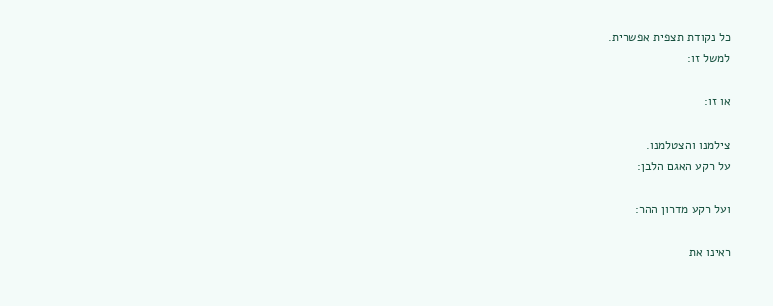כל נקודת תצפית אפשרית.
למשל זו:

או זו:

צילמנו והצטלמנו.
על רקע האגם הלבן:

ועל רקע מדרון ההר:

ראינו את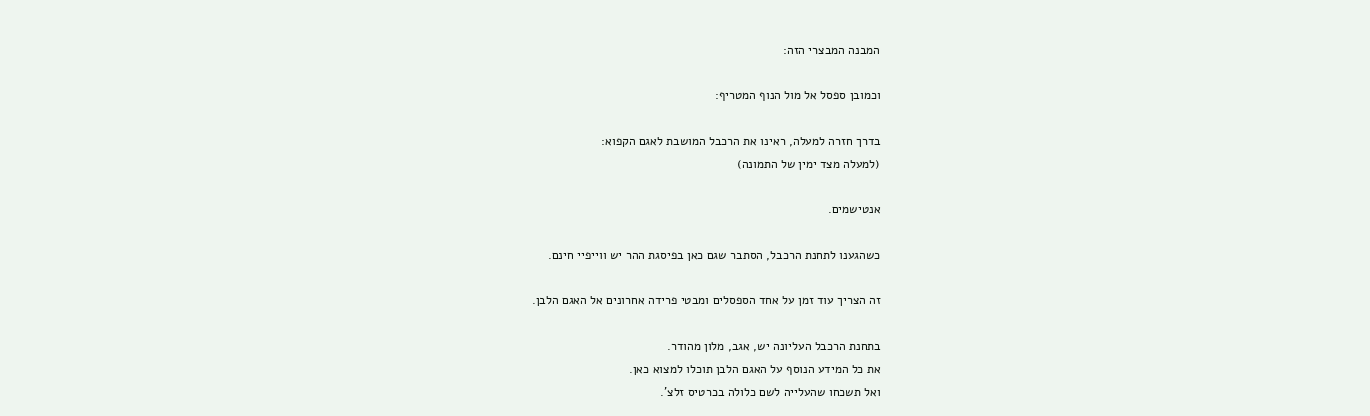המבנה המבצרי הזה:

וכמובן ספסל אל מול הנוף המטריף:

בדרך חזרה למעלה, ראינו את הרכבל המושבת לאגם הקפוא:
(למעלה מצד ימין של התמונה)

אנטישמים.

כשהגענו לתחנת הרכבל, הסתבר שגם כאן בפיסגת ההר יש ווייפיי חינם.

זה הצריך עוד זמן על אחד הספסלים ומבטי פרידה אחרונים אל האגם הלבן.

בתחנת הרכבל העליונה יש, אגב, מלון מהודר.
את כל המידע הנוסף על האגם הלבן תוכלו למצוא כאן.
ואל תשכחו שהעלייה לשם כלולה בכרטיס זלצ'.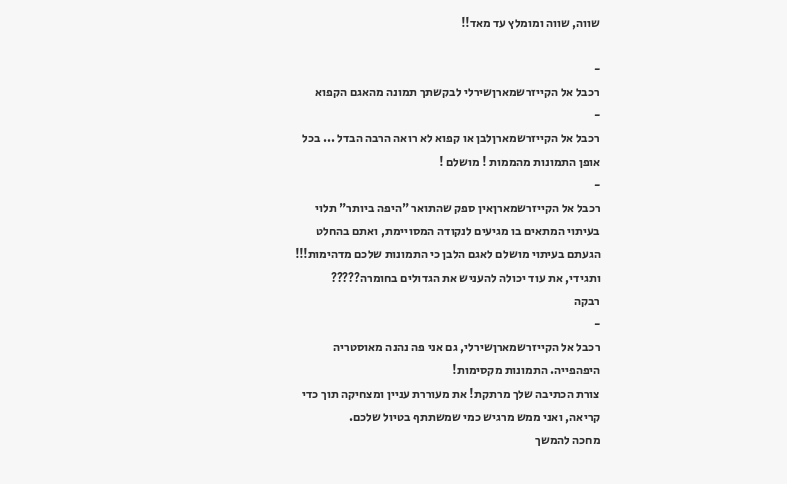שווה, שווה ומומלץ עד מאד!!

-
רכבל אל הקייזרשמארןשירלי לבקשתך תמונה מהאגם הקפוא
-
רכבל אל הקייזרשמארןלבן או קפוא לא רואה הרבה הבדל ... בכל אופן התמונות מהממות ! מושלם !
-
רכבל אל הקייזרשמארןאין ספק שהתואר "היפה ביותר" תלוי בעיתוי המתאים בו מגיעים לנקודה המסויימת, ואתם בהחלט הגעתם בעיתוי מושלם לאגם הלבן כי התמונות שלכם מדהימות!!!
ותגידי, את עוד יכולה להעניש את הגדולים בחומרה?????
רבקה
-
רכבל אל הקייזרשמארןשירלי, גם אני פה נהנה מאוסטריה היפהפייה. התמונות מקסימות!
צורת הכתיבה שלך מרתקת! את מעוררת עניין ומצחיקה תוך כדי קריאה, ואני ממש מרגיש כמי שמשתתף בטיול שלכם.
מחכה להמשך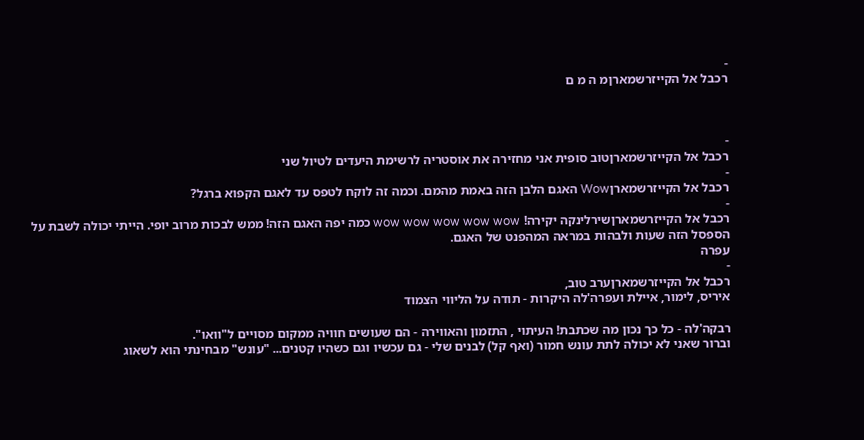-
רכבל אל הקייזרשמארןמ ה מ ם



-
רכבל אל הקייזרשמארןטוב סופית אני מחזירה את אוסטריה לרשימת היעדים לטיול שני
-
רכבל אל הקייזרשמארןWow האגם הלבן הזה באמת מהמם. וכמה זה לוקח לטפס עד לאגם הקפוא ברגל?
-
רכבל אל הקייזרשמארןשירלינקה יקירה! wow wow wow wow wow כמה יפה האגם הזה! ממש לבכות מרוב יופי. הייתי יכולה לשבת על הספסל הזה שעות ולבהות במראה המהפנט של האגם.
עפרה
-
רכבל אל הקייזרשמארןערב טוב,
איריס, לימור, איילת ועפרה'לה היקרות - תודה על הליווי הצמוד

רבקה'לה - כל כך נכון מה שכתבת! העיתוי , התזמון והאווירה - הם שעושים חוויה ממקום מסויים ל"וואו".
וברור שאני לא יכולה לתת עונש חמור (ואף קל) לבנים שלי - גם עכשיו וגם כשהיו קטנים... "עונש" מבחינתי הוא לשאוג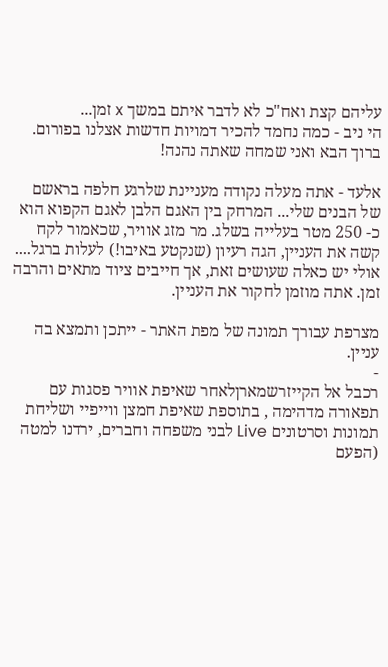עליהם קצת ואח"כ לא לדבר איתם במשך x זמן...
הי ניב - כמה נחמד להכיר דמויות חדשות אצלנו בפורום. ברוך הבא ואני שמחה שאתה נהנה!

אלעד - אתה מעלה נקודה מעניינת שלרגע חלפה בראשם של הבנים שלי... המרחק בין האגם הלבן לאגם הקפוא הוא כ- 250 מטר בעלייה בשלג. מר מזג אוויר, שכאמור לקח קשה את העניין, הגה רעיון (שנקטע באיבו!) לעלות ברגל.... אולי יש כאלה שעושים זאת, אך חייבים ציוד מתאים והרבה זמן. אתה מוזמן לחקור את העניין.

מצרפת עבורך תמונה של מפת האתר - ייתכן ותמצא בה עניין.
-
רכבל אל הקייזרשמארןלאחר שאיפת אוויר פסגות עם תפאורה מדהימה , בתוספת שאיפת חמצן ווייפיי ושליחת תמונות וסרטונים Live לבני משפחה וחברים, ירדנו למטה (הפעם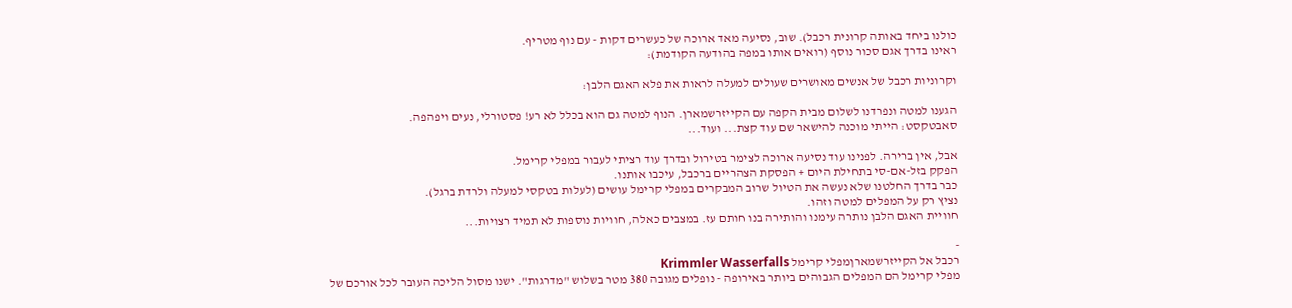כולנו ביחד באותה קרונית רכבל). שוב, נסיעה מאד ארוכה של כעשרים דקות - עם נוף מטריף.
ראינו בדרך אגם סכור נוסף (רואים אותו במפה בהודעה הקודמת):

וקרוניות רכבל של אנשים מאושרים שעולים למעלה לראות את פלא האגם הלבן:

הגענו למטה ונפרדנו לשלום מבית הקפה עם הקייזרשמארן. הנוף למטה גם הוא בכלל לא רע! פסטורלי, נעים ויפהפה.
סאבטקסט: הייתי מוכנה להישאר שם עוד קצת... ועוד...

אבל, אין ברירה. לפנינו עוד נסיעה ארוכה לצימר בטירול ובדרך עוד רציתי לעבור במפלי קרימל.
הפקק בזל-אם-סי בתחילת היום + הפסקת הצהריים ברכבל, עיכבו אותנו.
כבר בדרך החלטנו שלא נעשה את הטיול שרוב המבקרים במפלי קרימל עושים (לעלות בטקסי למעלה ולרדת ברגל).
נציץ רק על המפלים למטה וזהו.
חוויית האגם הלבן נותרה עימנו והותירה בנו חותם עז. במצבים כאלה, חוויות נוספות לא תמיד רצויות...

-
רכבל אל הקייזרשמארןמפלי קרימל Krimmler Wasserfalls
מפלי קרימל הם המפלים הגבוהים ביותר באירופה - נופלים מגובה 380 מטר בשלוש "מדרגות". ישנו מסול הליכה העובר לכל אורכם של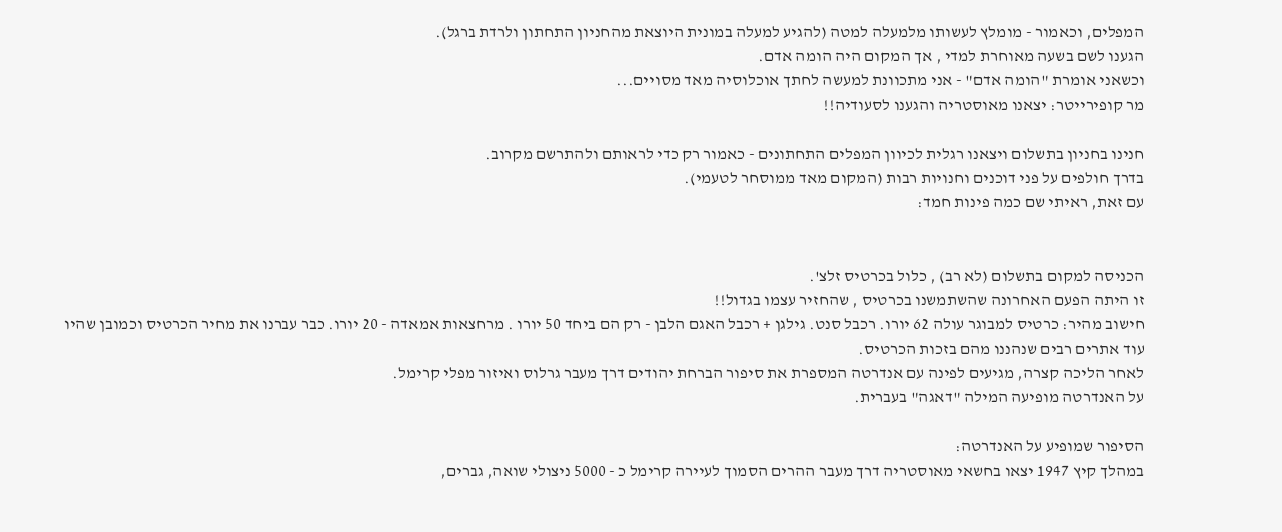המפלים, וכאמור - מומלץ לעשותו מלמעלה למטה (להגיע למעלה במונית היוצאת מהחניון התחתון ולרדת ברגל).
הגענו לשם בשעה מאוחרת למדי , אך המקום היה הומה אדם.
וכשאני אומרת "הומה אדם" - אני מתכוונת למעשה לחתך אוכלוסיה מאד מסויים...
מר קופירייטר: יצאנו מאוסטריה והגענו לסעודיה!!

חנינו בחניון בתשלום ויצאנו רגלית לכיוון המפלים התחתונים - כאמור רק כדי לראותם ולהתרשם מקרוב.
בדרך חולפים על פני דוכנים וחנויות רבות (המקום מאד ממוסחר לטעמי).
עם זאת, ראיתי שם כמה פינות חמד:


הכניסה למקום בתשלום (לא רב) , כלול בכרטיס זלצ'.
זו היתה הפעם האחרונה שהשתמשנו בכרטיס , שהחזיר עצמו בגדול!!
חישוב מהיר: כרטיס למבוגר עולה 62 יורו. רכבל סנט. גילגן + רכבל האגם הלבן - רק הם ביחד 50 יורו . מרחצאות אמאדה - 20 יורו. כבר עברנו את מחיר הכרטיס וכמובן שהיו עוד אתרים רבים שנהננו מהם בזכות הכרטיס.
לאחר הליכה קצרה, מגיעים לפינה עם אנדרטה המספרת את סיפור הברחת יהודים דרך מעבר גרלוס ואיזור מפלי קרימל.
על האנדרטה מופיעה המילה "דאגה" בעברית.

הסיפור שמופיע על האנדרטה:
במהלך קיץ 1947 יצאו בחשאי מאוסטריה דרך מעבר ההרים הסמוך לעיירה קרימל כ - 5000 ניצולי שואה, גברים,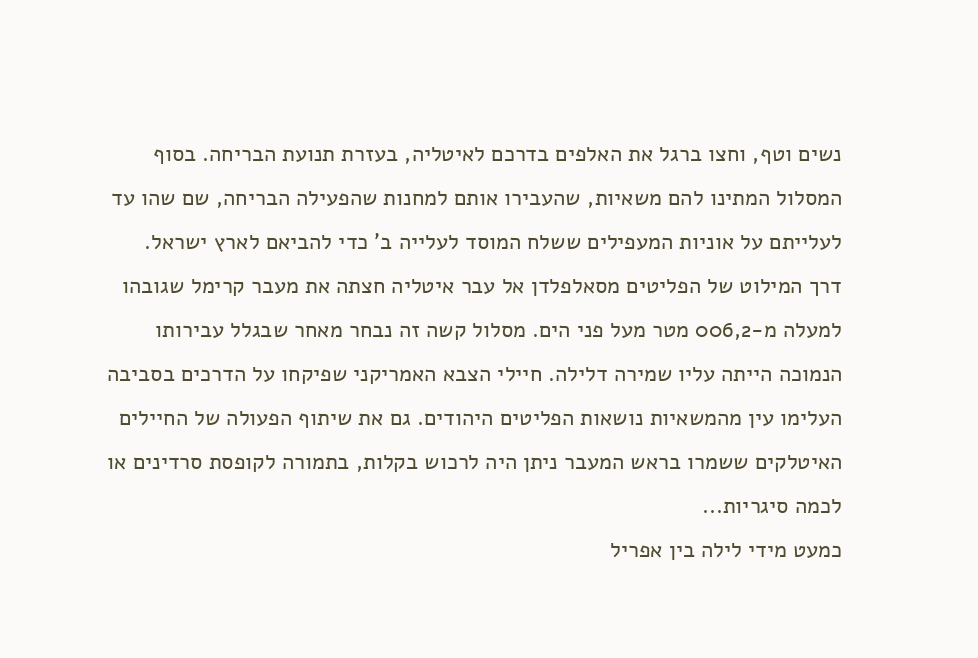נשים וטף, וחצו ברגל את האלפים בדרכם לאיטליה, בעזרת תנועת הבריחה. בסוף המסלול המתינו להם משאיות, שהעבירו אותם למחנות שהפעילה הבריחה, שם שהו עד לעלייתם על אוניות המעפילים ששלח המוסד לעלייה ב' כדי להביאם לארץ ישראל.
דרך המילוט של הפליטים מסאלפלדן אל עבר איטליה חצתה את מעבר קרימל שגובהו למעלה מ-006,2 מטר מעל פני הים. מסלול קשה זה נבחר מאחר שבגלל עבירותו הנמוכה הייתה עליו שמירה דלילה. חיילי הצבא האמריקני שפיקחו על הדרכים בסביבה העלימו עין מהמשאיות נושאות הפליטים היהודים. גם את שיתוף הפעולה של החיילים האיטלקים ששמרו בראש המעבר ניתן היה לרכוש בקלות, בתמורה לקופסת סרדינים או לכמה סיגריות...
כמעט מידי לילה בין אפריל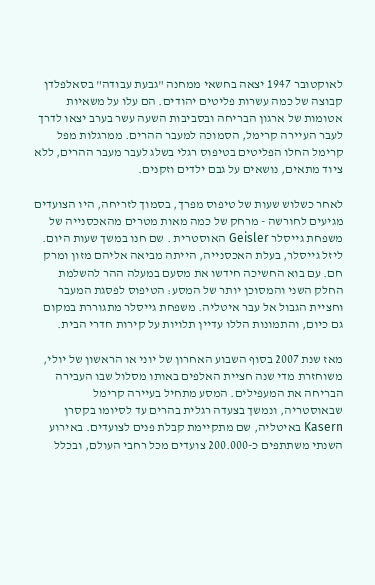לאוקטובר 1947 יצאה בחשאי ממחנה "גבעת עבודה" בסאלפלדן קבוצה של כמה עשרות פליטים יהודים. הם עלו על משאיות אטומות של ארגון הבריחה ובסביבות השעה עשר בערב יצאו לדרך לעבר העיירה קרימל, הסמוכה למעבר ההרים. ממרגלות מפל קרימל החלו הפליטים בטיפוס רגלי בשלג לעבר מעבר ההרים, ללא ציוד מתאים, נושאים על גבם ילדים וזקנים.

לאחר כשלוש שעות של טיפוס מפרך, בסמוך לזריחה, היו הצועדים מגיעים לחורשה - מרחק של כמה מאות מטרים מהאכסנייה של משפחת גייסלר Geisler האוסטרית . שם חנו במשך שעות היום. ליזל גייסלר, בעלת האכסנייה, הייתה מביאה אליהם מזון ומרק חם. עם בוא החשיכה חידשו את מסעם במעלה ההר להשלמת החלק השני והמסוכן יותר של המסע: הטיפוס לפסגת המעבר וחציית הגבול אל עבר איטליה. משפחת גייסלר מתגוררת במקום גם כיום, והתמונות הללו עדיין תלויות על קירות חדרי הבית.

מאז שנת 2007 בסוף השבוע האחרון של יוני או הראשון של יולי, משוחזרת מדי שנה חציית האלפים באותו מסלול שבו העבירה הבריחה את המעפילים. המסע מתחיל בעיירה קרימל שבאוסטריה, ונמשך בצעדה רגלית בהרים עד לסיומו בקסרן Kasern באיטליה, שם מתקיימת קבלת פנים לצועדים. באירוע השנתי משתתפים כ-200.000 צועדים מכל רחבי העולם, ובכלל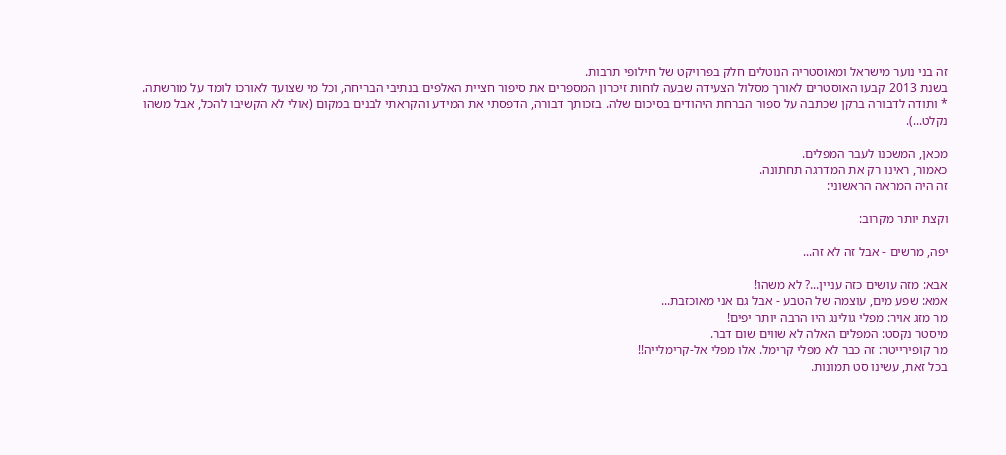זה בני נוער מישראל ומאוסטריה הנוטלים חלק בפרויקט של חילופי תרבות.
בשנת 2013 קבעו האוסטרים לאורך מסלול הצעידה שבעה לוחות זיכרון המספרים את סיפור חציית האלפים בנתיבי הבריחה, וכל מי שצועד לאורכו לומד על מורשתה.
* ותודה לדבורה ברקן שכתבה על ספור הברחת היהודים בסיכום שלה. בזכותך דבורה, הדפסתי את המידע והקראתי לבנים במקום (אולי לא הקשיבו להכל, אבל משהו נקלט...).

מכאן, המשכנו לעבר המפלים.
כאמור, ראינו רק את המדרגה תחתונה.
זה היה המראה הראשוני:

וקצת יותר מקרוב:

יפה, מרשים - אבל זה לא זה...

אבא: מזה עושים כזה עניין...? לא משהו!
אמא: שפע מים, עוצמה של הטבע - אבל גם אני מאוכזבת...
מר מזג אויר: מפלי גולינג היו הרבה יותר יפים!
מיסטר נקסט: המפלים האלה לא שווים שום דבר.
מר קופירייטר: זה כבר לא מפלי קרימל. אלו מפלי אל-קרימלייה!!
בכל זאת, עשינו סט תמונות.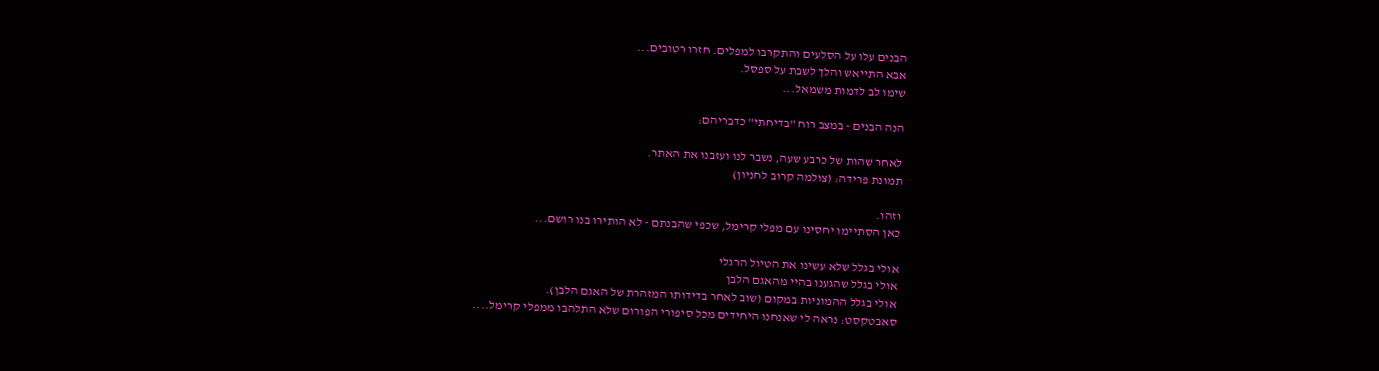הבנים עלו על הסלעים והתקרבו למפלים. חזרו רטובים...
אבא התייאש והלך לשבת על ספסל.
שימו לב לדמות משמאל...

הנה הבנים - במצב רוח "בדיחתי" כדבריהם:

לאחר שהות של כרבע שעה, נשבר לנו ועזבנו את האתר.
תמונת פרידה: (צולמה קרוב לחניון)

וזהו.
כאן הסתיימו יחסינו עם מפלי קרימל, שכפי שהבנתם - לא הותירו בנו רושם...

אולי בגלל שלא עשינו את הטיול הרגלי
אולי בגלל שהגענו בהיי מהאגם הלבן
אולי בגלל ההמוניות במקום (שוב לאחר בדידותו המזהרת של האגם הלבן).
סאבטקסט: נראה לי שאנחנו היחידים מכל סיפורי הפורום שלא התלהבו ממפלי קרימל....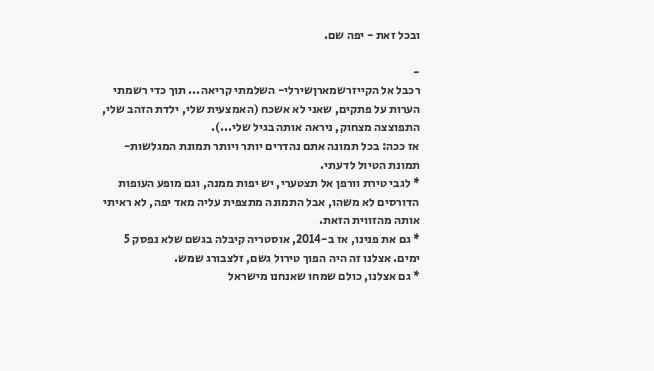ובכל זאת - יפה שם.

-
רכבל אל הקייזרשמארןשירלי- השלמתי קריאה... תוך כדי רשמתי הערות על פתקים, שאני לא אשכח (האמצעית שלי, ילדת הזהב שלי, התפוצצה מצחוק, ניראה אותה בגיל שלי...).
אז ככה: בכל תמונה אתם נהדרים יותר ויותר תמונת המגלשות- תמונת הטיול לדעתי.
* לגבי טירת וורפן אל תצטערי, יש יפות ממנה, וגם מופע העופות הדורסים לא משהו, אבל התמונה מתצפית עליה מאד יפה, לא ראיתי אותה מהזווית הזאת.
* גם את פנינו, אז ב-2014, אוסטריה קיבלה בגשם שלא נפסק 5 ימים. אצלנו זה היה הפוך טירול גשם, זלצבורג שמש.
* גם אצלנו, כולם שמחו שאנחנו מישראל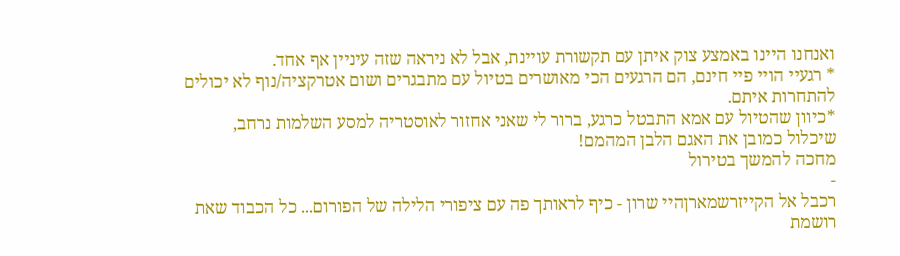ואנחנו היינו באמצע צוק איתן עם תקשורת עויינת, אבל לא ניראה שזה עיניין אף אחד.
* רגעיי הויי פיי חינם, הם הרגעים הכי מאושרים בטיול עם מתבגרים ושום אטרקציה/נוף לא יכולים להתחרות איתם.
*כיוון שהטיול עם אמא התבטל כרגע, ברור לי שאני אחזור לאוסטריה למסע השלמות נרחב, שיכלול כמובן את האגם הלבן המהמם!
מחכה להמשך בטירול
-
רכבל אל הקייזרשמארןהיי שרון - כיף לראותך פה עם ציפורי הלילה של הפורום... כל הכבוד שאת רושמת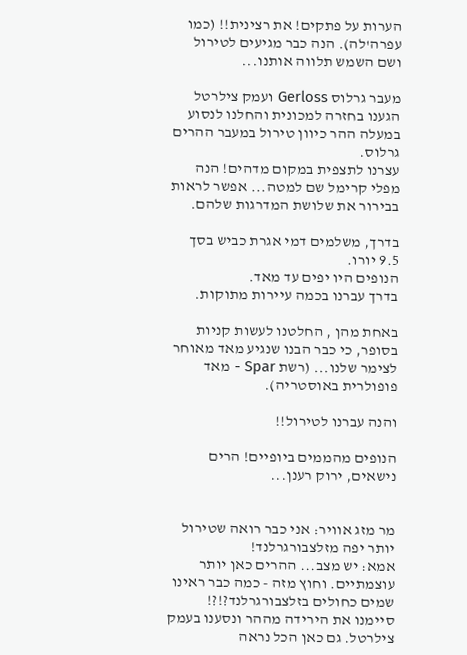הערות על פתקים! את רצינית!! (כמו עפרה'לה). הנה כבר מגיעים לטירול ושם השמש תלווה אותנו...

מעבר גרלוס Gerloss ועמק צילרטל
הגענו בחזרה למכונית והחלנו לנסוע במעלה ההר כיוון טירול במעבר ההרים גרלוס.
עצרנו לתצפית במקום מדהים! הנה מפלי קרימל שם למטה... אפשר לראות בבירור את שלושת המדרגות שלהם.

בדרך, משלמים דמי אגרת כביש בסך 9.5 יורו.
הנופים היו יפים עד מאד.
בדרך עברנו בכמה עיירות מתוקות.

באחת מהן , החלטנו לעשות קניות בסופר, כי כבר הבנו שנגיע מאד מאוחר לצימר שלנו... (רשת Spar - מאד פופולרית באוסטריה).

והנה עברנו לטירול!!

הנופים מהממים ביופיים! הרים נישאים, ירוק רענן...


מר מזג אוויר: אני כבר רואה שטירול יותר יפה מזלצבורגרלנד!
אמא: יש מצב... ההרים כאן יותר עוצמתיים. וחוץ מזה - כמה כבר ראינו שמים כחולים בזלצבורגרלנד?!?!
סיימנו את הירידה מההר ונסענו בעמק צילרטל. גם כאן הכל נראה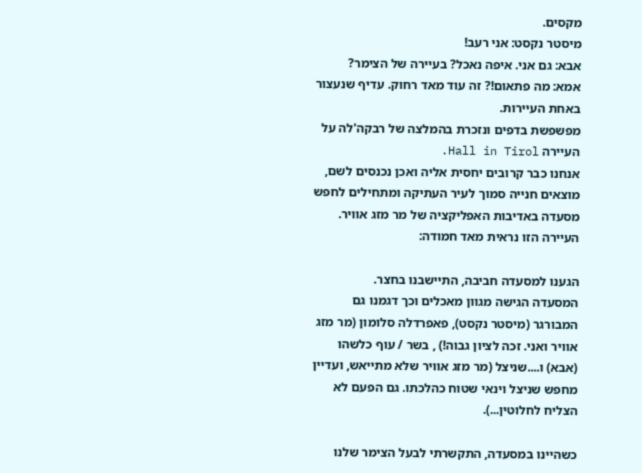מקסים.
מיסטר נקסט: אני רעב!
אבא: גם אני. איפה נאכל? בעיירה של הצימר?
אמא: מה פתאום!? זה עוד מאד רחוק. עדיף שנעצור באחת העיירות.
מפשפשת בדפים ונזכרת בהמלצה של רבקה'לה על העיירה Hall in Tirol.
אנחנו כבר קרובים יחסית אליה ואכן נכנסים לשם, מוצאים חנייה סמוך לעיר העתיקה ומתחילים לחפש מסעדה באדיבות האפליקציה של מר מזג אוויר.
העיירה הזו נראית מאד חמודה:

הגענו למסעדה חביבה, התיישבנו בחצר.
המסעדה הגישה מגוון מאכלים וכך דגמנו גם המבורגר (מיסטר נקסט), פאפרדלה סלומון (מר מזג אוויר ואני. זכה לציון גבוה!) , בשר / עוף כלשהו (אבא) ו....שניצל (מר מזג אוויר שלא מתייאש, ועדיין מחפש שניצל וינאי שטוח כהלכתו. גם הפעם לא הצליח לחלוטין...).

כשהיינו במסעדה, התקשרתי לבעל הצימר שלנו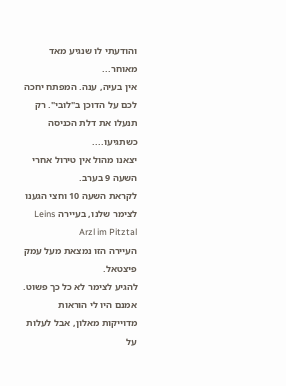והודעתי לו שנגיע מאד מאוחר...
אין בעיה, ענה. המפתח יחכה לכם על הדוכן ב"לובי". רק תנעלו את דלת הכניסה כשתגיעו....
יצאנו מהול אין טירול אחרי השעה 9 בערב.
לקראת השעה 10 וחצי הגענו לצימר שלנו, בעיירה Leins Arzl im Pitztal
העיירה הזו נמצאת מעל עמק פיצטאל.
להגיע לצימר לא כל כך פשוט.
אמנם היו לי הוראות מדוייקות מאלון, אבל לעלות על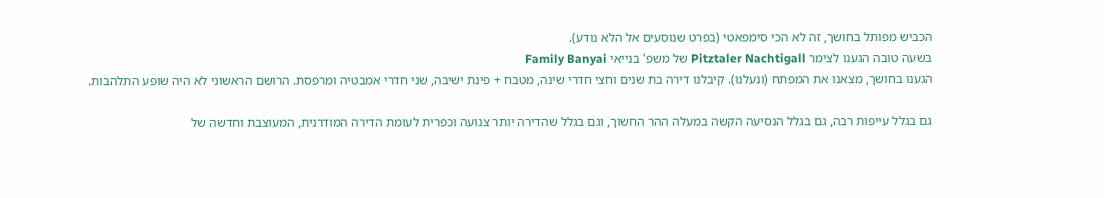הכביש מפותל בחושך, זה לא הכי סימפאטי (בפרט שנוסעים אל הלא נודע).
בשעה טובה הגענו לצימר Pitztaler Nachtigall של משפ' בנייאי Family Banyai
הגענו בחושך, מצאנו את המפתח (ונעלנו). קיבלנו דירה בת שנים וחצי חדרי שינה, מטבח + פינת ישיבה, שני חדרי אמבטיה ומרפסת. הרושם הראשוני לא היה שופע התלהבות.

גם בגלל עייפות רבה, גם בגלל הנסיעה הקשה במעלה ההר החשוך, וגם בגלל שהדירה יותר צנועה וכפרית לעומת הדירה המודרנית, המעוצבת וחדשה של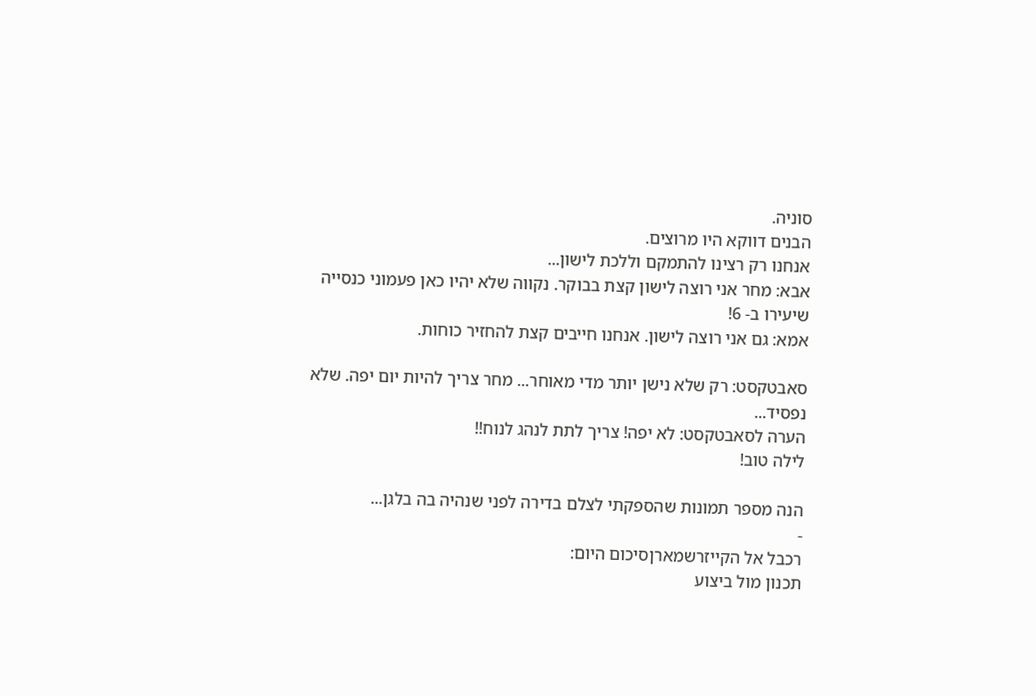סוניה.
הבנים דווקא היו מרוצים.
אנחנו רק רצינו להתמקם וללכת לישון...
אבא: מחר אני רוצה לישון קצת בבוקר. נקווה שלא יהיו כאן פעמוני כנסייה שיעירו ב- 6!
אמא: גם אני רוצה לישון. אנחנו חייבים קצת להחזיר כוחות.

סאבטקסט: רק שלא נישן יותר מדי מאוחר... מחר צריך להיות יום יפה. שלא נפסיד...
הערה לסאבטקסט: לא יפה! צריך לתת לנהג לנוח!!
לילה טוב!

הנה מספר תמונות שהספקתי לצלם בדירה לפני שנהיה בה בלגן...
-
רכבל אל הקייזרשמארןסיכום היום:
תכנון מול ביצוע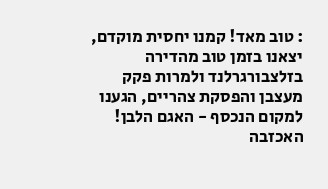: טוב מאד! קמנו יחסית מוקדם, יצאנו בזמן טוב מהדירה בזלצבורגרלנד ולמרות פקק מעצבן והפסקת צהריים, הגענו למקום הנכסף - האגם הלבן! האכזבה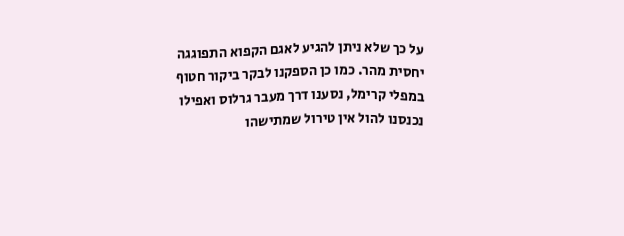על כך שלא ניתן להגיע לאגם הקפוא התפוגגה יחסית מהר. כמו כן הספקנו לבקר ביקור חטוף במפלי קרימל, נסענו דרך מעבר גרלוס ואפילו נכנסנו להול אין טירול שמתישהו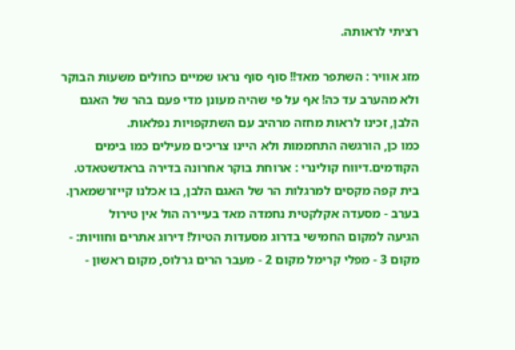רציתי לראותה.

מזג אוויר : השתפר מאד!! סוף סוף נראו שמיים כחולים משעות הבוקר ולא מהערב עד כה! אף על פי שהיה מעונן מדי פעם בהר של האגם הלבן, זכינו לראות מחזה מרהיב עם השתקפויות נפלאות.
כמו כן, הורגשה התחממות ולא היינו צריכים מעילים כמו בימים הקודמים.דיווח קולינרי : ארוחת בוקר אחרונה בדירה בראדשטאדט. בית קפה מקסים למרגלות הר של האגם הלבן, בו אכלנו קייזרשמארן.
בערב - מסעדה אקלקטית נחמדה מאד בעיירה הול אין טירול
הגיעה למקום החמישי בדרוג מסעדות הטיול! דירוג אתרים וחוויות: - מקום 3 - מפלי קרימל מקום 2 - מעבר הרים גרלוס, מקום ראשון -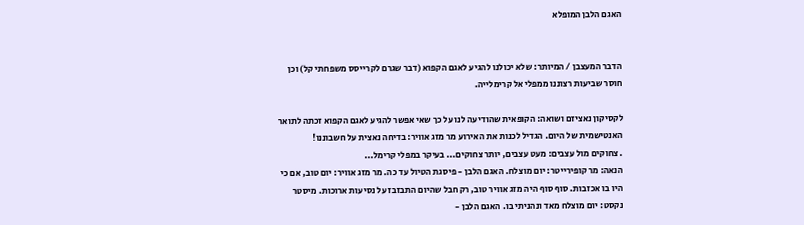האגם הלבן המופלא


הדבר המעצבן / המיותר: שלא יכולנו להגיע לאגם הקפוא (דבר שגרם לקרייסס משפחתי קל) וכן חוסר שביעות רצוננו ממפלי אל קרימלייה.

לקסיקון נאציזם ושואה: הקופאית שהודיעה לנו על כך שאי אפשר להגיע לאגם הקפוא זכתה לתואר האנטישמית של היום. הגדיל לכנות את האירוע מר מזג אוויר: בדיחה נאצית על חשבוננו!
. צחוקים מול עצבים: מעט עצבים, יותר צחוקים... בעיקר במפלי קרימל...
הנאה: מר קופירייטר: יום מוצלח. האגם הלבן - פיסגת הטיול עד כה. מר מזג אוויר: יום טוב, אם כי היו בו אכזבות. סוף סוף היה מזג אוויר טוב, רק חבל שהיום התבזבז על נסיעות ארוכות. מיסטר נקסט: יום מוצלח מאד ונהניתי בו. האגם הלבן -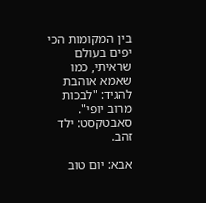בין המקומות הכי יפים בעולם שראיתי, כמו שאמא אוהבת להגיד: "לבכות מרוב יופי". סאבטקסט: ילד זהב.

אבא: יום טוב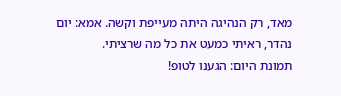מאד, רק הנהיגה היתה מעייפת וקשה. אמא: יום נהדר, ראיתי כמעט את כל מה שרציתי.
תמונת היום: הגענו לטופ!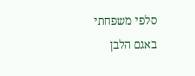סלפי משפחתי באגם הלבן